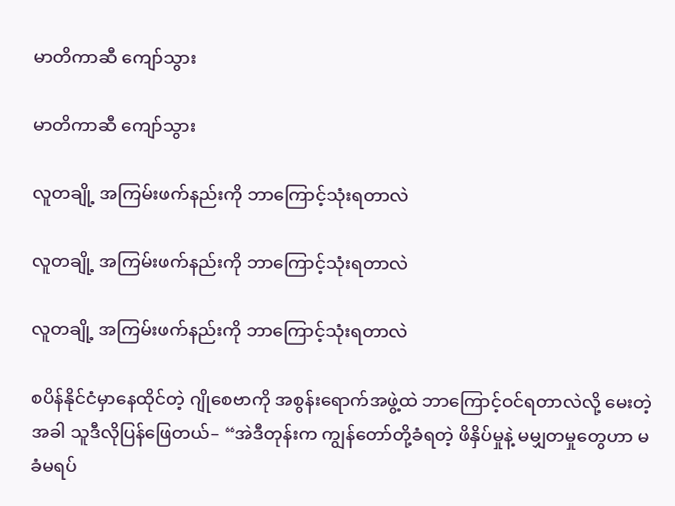မာတိကာဆီ ကျော်သွား

မာတိကာဆီ ကျော်သွား

လူတချို့ အကြမ်းဖက်နည်းကို ဘာကြောင့်သုံးရတာလဲ

လူတချို့ အကြမ်းဖက်နည်းကို ဘာကြောင့်သုံးရတာလဲ

လူတချို့ အကြမ်းဖက်နည်းကို ဘာကြောင့်သုံးရတာလဲ

စပိန်နိုင်ငံမှာနေထိုင်တဲ့ ဂျိုစေဗာကို အစွန်းရောက်အဖွဲ့ထဲ ဘာကြောင့်ဝင်ရတာလဲလို့ မေးတဲ့အခါ သူဒီလိုပြန်ဖြေတယ်– “အဲဒီတုန်းက ကျွန်တော်တို့ခံရတဲ့ ဖိနှိပ်မှုနဲ့ မမျှတမှုတွေဟာ မခံမရပ်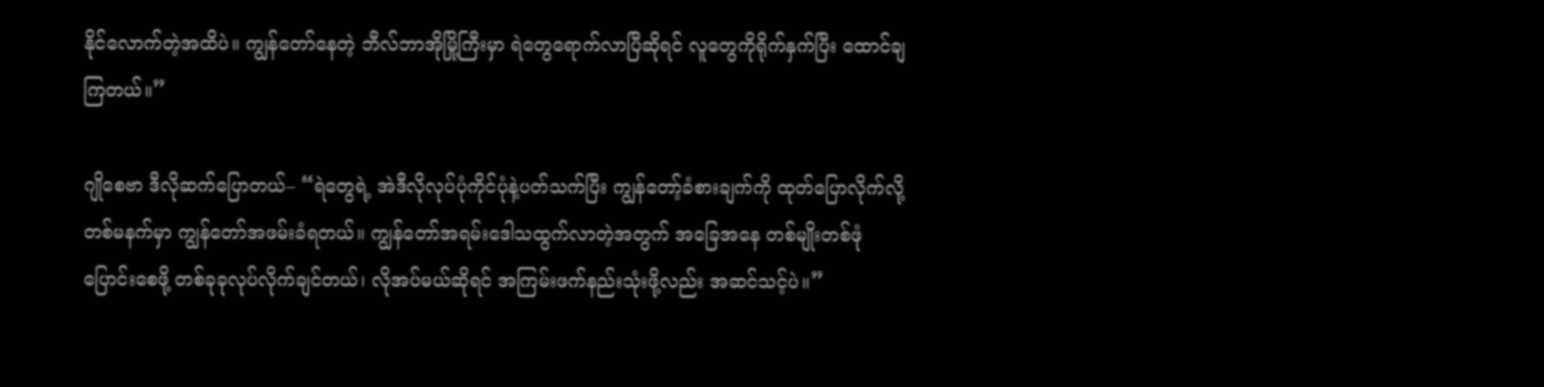နိုင်လောက်တဲ့အထိပဲ။ ကျွန်တော်နေတဲ့ ဘီလ်ဘာအိုမြို့ကြီးမှာ ရဲတွေရောက်လာပြီဆိုရင် လူတွေကိုရိုက်နှက်ပြီး ထောင်ချကြတယ်။”

ဂျိုစေဗာ ဒီလိုဆက်ပြောတယ်– “ရဲတွေရဲ့ အဲဒီလိုလုပ်ပုံကိုင်ပုံနဲ့ပတ်သက်ပြီး ကျွန်တော့်ခံစားချက်ကို ထုတ်ပြောလိုက်လို့ တစ်မနက်မှာ ကျွန်တော်အဖမ်းခံရတယ်။ ကျွန်တော်အရမ်းဒေါသထွက်လာတဲ့အတွက် အခြေအနေ တစ်မျိုးတစ်ဖုံပြောင်းစေဖို့ တစ်ခုခုလုပ်လိုက်ချင်တယ်၊ လိုအပ်မယ်ဆိုရင် အကြမ်းဖက်နည်းသုံးဖို့လည်း အဆင်သင့်ပဲ။”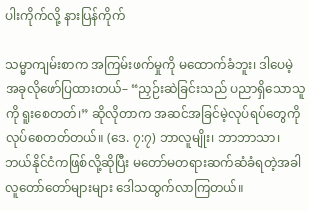ပါးကိုက်လို့ နားပြန်ကိုက်

သမ္မာကျမ်းစာက အကြမ်းဖက်မှုကို မထောက်ခံဘူး၊ ဒါပေမဲ့ အခုလိုဖော်ပြထားတယ်– “ညှဉ်းဆဲခြင်းသည် ပညာရှိသောသူကို ရူးစေတတ်၊” ဆိုလိုတာက အဆင်အခြင်မဲ့လုပ်ရပ်တွေကို လုပ်စေတတ်တယ်။ (ဒေ. ၇:၇) ဘာလူမျိုး၊ ဘာဘာသာ၊ ဘယ်နိုင်ငံကဖြစ်လို့ဆိုပြီး မတော်မတရားဆက်ဆံခံရတဲ့အခါ လူတော်တော်များများ ဒေါသထွက်လာကြတယ်။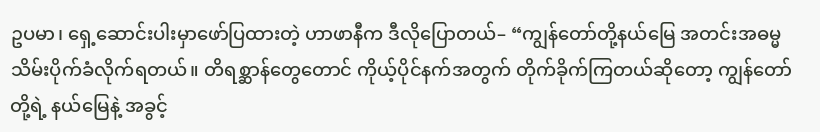ဥပမာ၊ ရှေ့ဆောင်းပါးမှာဖော်ပြထားတဲ့ ဟာဖာနီက ဒီလိုပြောတယ်– “ကျွန်တော်တို့နယ်မြေ အတင်းအဓမ္မ သိမ်းပိုက်ခံလိုက်ရတယ်။ တိရစ္ဆာန်တွေတောင် ကိုယ့်ပိုင်နက်အတွက် တိုက်ခိုက်ကြတယ်ဆိုတော့ ကျွန်တော်တို့ရဲ့ နယ်မြေနဲ့ အခွင့်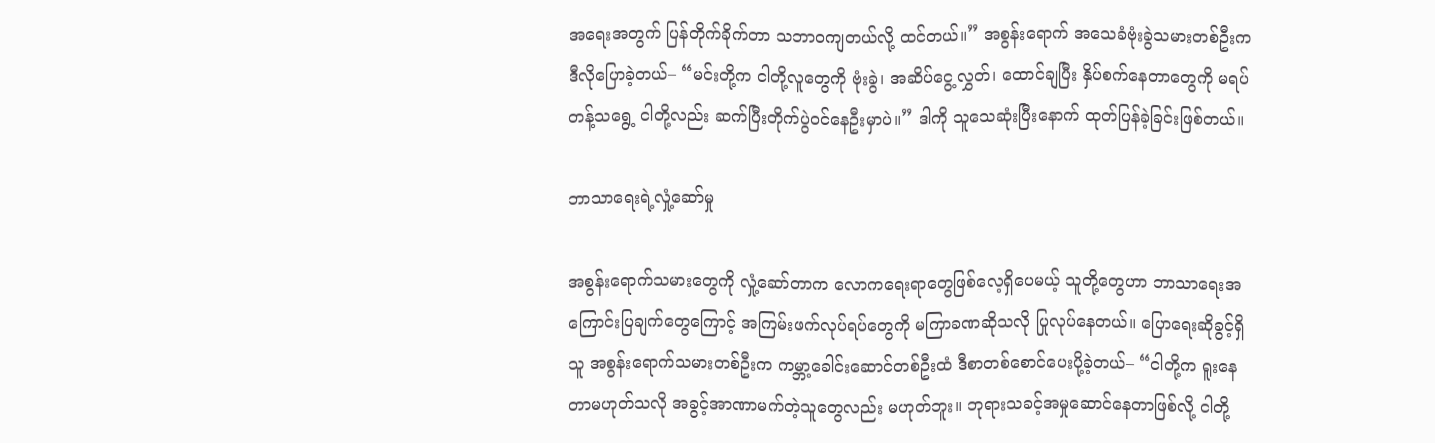အရေးအတွက် ပြန်တိုက်ခိုက်တာ သဘာဝကျတယ်လို့ ထင်တယ်။” အစွန်းရောက် အသေခံဗုံးခွဲသမားတစ်ဦးက ဒီလိုပြောခဲ့တယ်– “မင်းတို့က ငါတို့လူတွေကို ဗုံးခွဲ၊ အဆိပ်ငွေ့လွှတ်၊ ထောင်ချပြီး နှိပ်စက်နေတာတွေကို မရပ်တန့်သရွေ့ ငါတို့လည်း ဆက်ပြီးတိုက်ပွဲဝင်နေဦးမှာပဲ။” ဒါကို သူသေဆုံးပြီးနောက် ထုတ်ပြန်ခဲ့ခြင်းဖြစ်တယ်။

ဘာသာရေးရဲ့လှုံ့ဆော်မှု

အစွန်းရောက်သမားတွေကို လှုံ့ဆော်တာက လောကရေးရာတွေဖြစ်လေ့ရှိပေမယ့် သူတို့တွေဟာ ဘာသာရေးအကြောင်းပြချက်တွေကြောင့် အကြမ်းဖက်လုပ်ရပ်တွေကို မကြာခဏဆိုသလို ပြုလုပ်နေတယ်။ ပြောရေးဆိုခွင့်ရှိသူ အစွန်းရောက်သမားတစ်ဦးက ကမ္ဘာ့ခေါင်းဆောင်တစ်ဦးထံ ဒီစာတစ်စောင်ပေးပို့ခဲ့တယ်– “ငါတို့က ရူးနေတာမဟုတ်သလို အခွင့်အာဏာမက်တဲ့သူတွေလည်း မဟုတ်ဘူး။ ဘုရားသခင့်အမှုဆောင်နေတာဖြစ်လို့ ငါတို့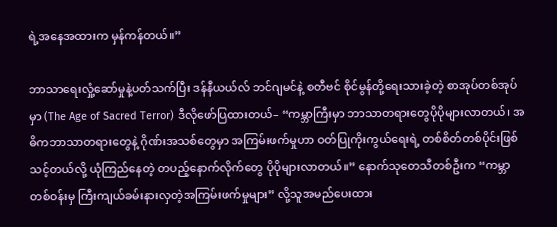ရဲ့အနေအထားက မှန်ကန်တယ်။”

ဘာသာရေးလှုံ့ဆော်မှုနဲ့ပတ်သက်ပြီး ဒန်နီယယ်လ် ဘင်ဂျမင်နဲ့ စတီဗင် စိုင်မွန်တို့ရေးသားခဲ့တဲ့ စာအုပ်တစ်အုပ်မှာ (The Age of Sacred Terror) ဒီလိုဖော်ပြထားတယ်– “ကမ္ဘာကြီးမှာ ဘာသာတရားတွေပိုပိုများလာတယ်၊ အဓိကဘာသာတရားတွေနဲ့ ဂိုဏ်းအသစ်တွေမှာ အကြမ်းဖက်မှုဟာ ဝတ်ပြုကိုးကွယ်ရေးရဲ့ တစ်စိတ်တစ်ပိုင်းဖြစ်သင့်တယ်လို့ ယုံကြည်နေတဲ့ တပည့်နောက်လိုက်တွေ ပိုပိုများလာတယ်။” နောက်သုတေသီတစ်ဦးက “ကမ္ဘာတစ်ဝန်းမှ ကြီးကျယ်ခမ်းနားလှတဲ့အကြမ်းဖက်မှုများ” လို့သူအမည်ပေးထား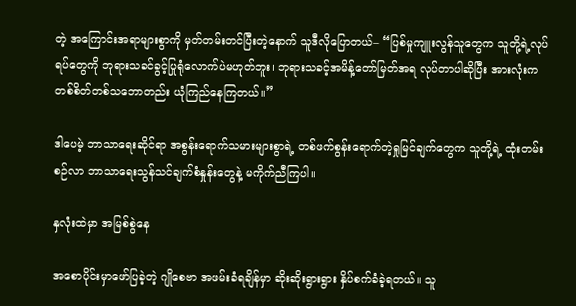တဲ့ အကြောင်းအရာများစွာကို မှတ်တမ်းတင်ပြီးတဲ့နောက် သူဒီလိုပြောတယ်– “ပြစ်မှုကျူးလွန်သူတွေက သူတို့ရဲ့လုပ်ရပ်တွေကို ဘုရားသခင်ခွင့်ပြုရုံလောက်ပဲမဟုတ်ဘူး၊ ဘုရားသခင့်အမိန့်တော်မြတ်အရ လုပ်တာပါဆိုပြီး အားလုံးကတစ်စိတ်တစ်သဘောတည်း ယုံကြည်နေကြတယ်။”

ဒါပေမဲ့ ဘာသာရေးဆိုင်ရာ အစွန်းရောက်သမားများစွာရဲ့ တစ်ဖက်စွန်းရောက်တဲ့ရှုမြင်ချက်တွေက သူတို့ရဲ့ ထုံးတမ်းစဉ်လာ ဘာသာရေးသွန်သင်ချက်စံနှုန်းတွေနဲ့ မကိုက်ညီကြပါ။

နှလုံးထဲမှာ အမြစ်စွဲနေ

အစောပိုင်းမှာဖော်ပြခဲ့တဲ့ ဂျိုစေဗာ အဖမ်းခံရချိန်မှာ ဆိုးဆိုးရွားရွား နှိပ်စက်ခံခဲ့ရတယ်။ သူ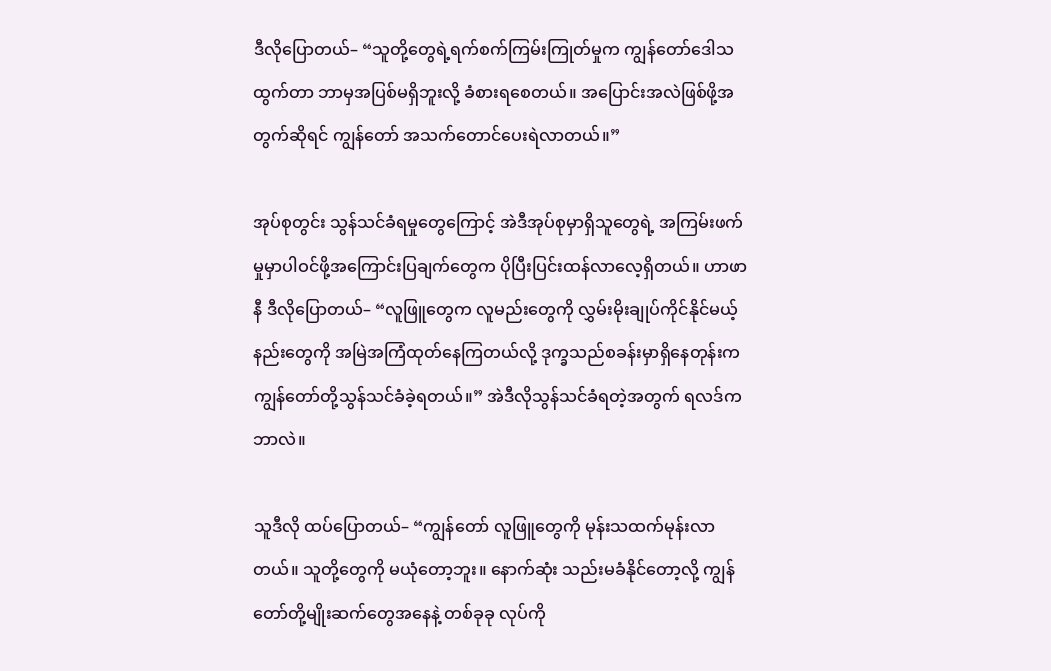ဒီလိုပြောတယ်– “သူတို့တွေရဲ့ရက်စက်ကြမ်းကြုတ်မှုက ကျွန်တော်ဒေါသထွက်တာ ဘာမှအပြစ်မရှိဘူးလို့ ခံစားရစေတယ်။ အပြောင်းအလဲဖြစ်ဖို့အတွက်ဆိုရင် ကျွန်တော် အသက်တောင်ပေးရဲလာတယ်။”

အုပ်စုတွင်း သွန်သင်ခံရမှုတွေကြောင့် အဲဒီအုပ်စုမှာရှိသူတွေရဲ့ အကြမ်းဖက်မှုမှာပါဝင်ဖို့အကြောင်းပြချက်တွေက ပိုပြီးပြင်းထန်လာလေ့ရှိတယ်။ ဟာဖာနီ ဒီလိုပြောတယ်– “လူဖြူတွေက လူမည်းတွေကို လွှမ်းမိုးချုပ်ကိုင်နိုင်မယ့်နည်းတွေကို အမြဲအကြံထုတ်နေကြတယ်လို့ ဒုက္ခသည်စခန်းမှာရှိနေတုန်းက ကျွန်တော်တို့သွန်သင်ခံခဲ့ရတယ်။” အဲဒီလိုသွန်သင်ခံရတဲ့အတွက် ရလဒ်က ဘာလဲ။

သူဒီလို ထပ်ပြောတယ်– “ကျွန်တော် လူဖြူတွေကို မုန်းသထက်မုန်းလာတယ်။ သူတို့တွေကို မယုံတော့ဘူး။ နောက်ဆုံး သည်းမခံနိုင်တော့လို့ ကျွန်တော်တို့မျိုးဆက်တွေအနေနဲ့ တစ်ခုခု လုပ်ကို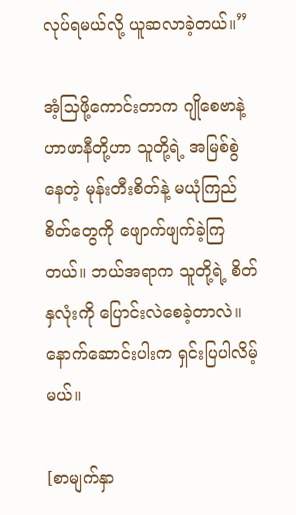လုပ်ရမယ်လို့ ယူဆလာခဲ့တယ်။”

အံ့သြဖို့ကောင်းတာက ဂျိုစေဗာနဲ့ ဟာဖာနီတို့ဟာ သူတို့ရဲ့ အမြစ်စွဲနေတဲ့ မုန်းတီးစိတ်နဲ့ မယုံကြည်စိတ်တွေကို ဖျောက်ဖျက်ခဲ့ကြတယ်။ ဘယ်အရာက သူတို့ရဲ့ စိတ်နှလုံးကို ပြောင်းလဲစေခဲ့တာလဲ။ နောက်ဆောင်းပါးက ရှင်းပြပါလိမ့်မယ်။

[စာမျက်နှာ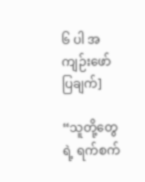၆ ပါ အကျဉ်းဖော်ပြချက်]

“သူတို့တွေရဲ့ ရက်စက်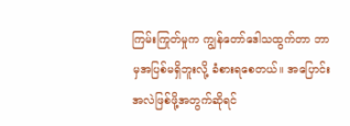ကြမ်းကြုတ်မှုက ကျွန်တော်ဒေါသထွက်တာ ဘာမှအပြစ်မရှိဘူးလို့ ခံစားရစေတယ်။ အပြောင်းအလဲဖြစ်ဖို့အတွက်ဆိုရင်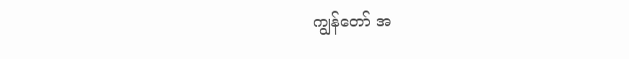ကျွန်တော် အ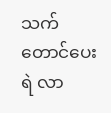သက်တောင်ပေးရဲ လာ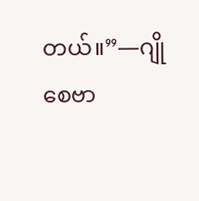တယ်။”—ဂျိုစေဗာ